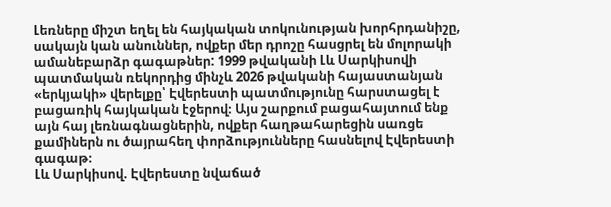Լեռները միշտ եղել են հայկական տոկունության խորհրդանիշը, սակայն կան անուններ, ովքեր մեր դրոշը հասցրել են մոլորակի ամանեբարձր գագաթներ: 1999 թվականի Լև Սարկիսովի պատմական ռեկորդից մինչև 2026 թվականի հայաստանյան «երկյակի» վերելքը՝ Էվերեստի պատմությունը հարստացել է բացառիկ հայկական էջերով։ Այս շարքում բացահայտում ենք այն հայ լեռնագնացներին, ովքեր հաղթահարեցին սառցե քամիներն ու ծայրահեղ փորձությունները հասնելով Էվերեստի գագաթ։
Լև Սարկիսով. Էվերեստը նվաճած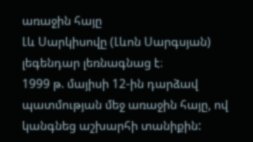առաջին հայը
Լև Սարկիսովը (Լևոն Սարգսյան) լեգենդար լեռնագնաց է։
1999 թ. մայիսի 12-ին դարձավ պատմության մեջ առաջին հայը, ով կանգնեց աշխարհի տանիքին: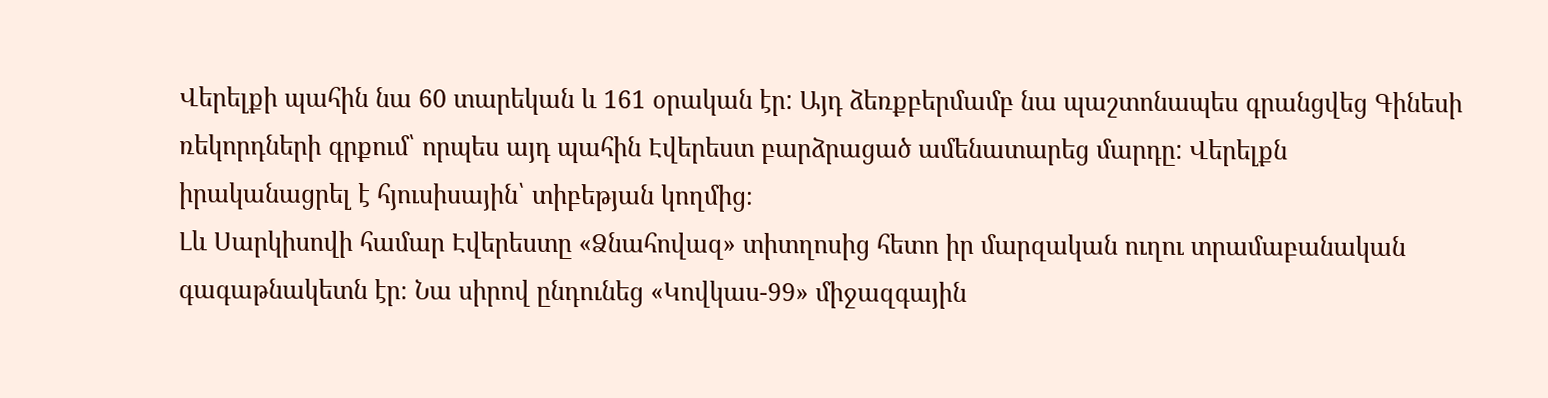Վերելքի պահին նա 60 տարեկան և 161 օրական էր: Այդ ձեռքբերմամբ նա պաշտոնապես գրանցվեց Գինեսի ռեկորդների գրքում՝ որպես այդ պահին Էվերեստ բարձրացած ամենատարեց մարդը: Վերելքն իրականացրել է հյուսիսային՝ տիբեթյան կողմից։
Լև Սարկիսովի համար Էվերեստը «Ձնահովազ» տիտղոսից հետո իր մարզական ուղու տրամաբանական գագաթնակետն էր։ Նա սիրով ընդունեց «Կովկաս-99» միջազգային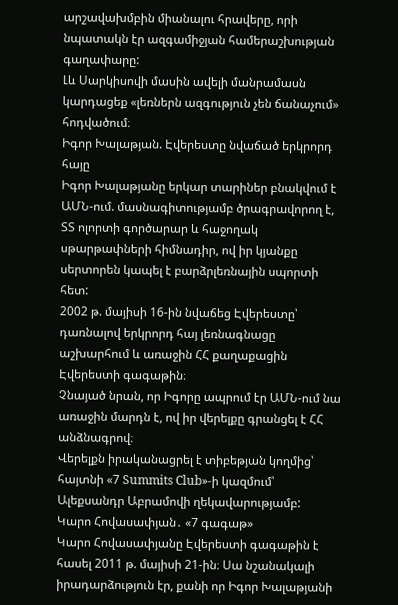արշավախմբին միանալու հրավերը, որի նպատակն էր ազգամիջյան համերաշխության գաղափարը:
Լև Սարկիսովի մասին ավելի մանրամասն կարդացեք «լեռներն ազգություն չեն ճանաչում» հոդվածում։
Իգոր Խալաթյան. Էվերեստը նվաճած երկրորդ հայը
Իգոր Խալաթյանը երկար տարիներ բնակվում է ԱՄՆ-ում. մասնագիտությամբ ծրագրավորող է, ՏՏ ոլորտի գործարար և հաջողակ սթարթափների հիմնադիր, ով իր կյանքը սերտորեն կապել է բարձրլեռնային սպորտի հետ:
2002 թ. մայիսի 16-ին նվաճեց Էվերեստը՝ դառնալով երկրորդ հայ լեռնագնացը աշխարհում և առաջին ՀՀ քաղաքացին Էվերեստի գագաթին։
Չնայած նրան, որ Իգորը ապրում էր ԱՄՆ-ում նա առաջին մարդն է, ով իր վերելքը գրանցել է ՀՀ անձնագրով։
Վերելքն իրականացրել է տիբեթյան կողմից՝ հայտնի «7 Summits Club»-ի կազմում՝ Ալեքսանդր Աբրամովի ղեկավարությամբ:
Կարո Հովասափյան․ «7 գագաթ»
Կարո Հովասափյանը Էվերեստի գագաթին է հասել 2011 թ. մայիսի 21-ին։ Սա նշանակալի իրադարձություն էր, քանի որ Իգոր Խալաթյանի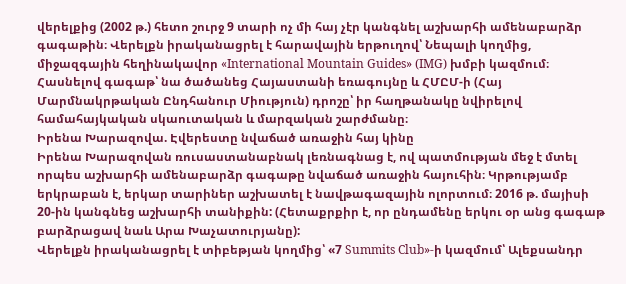վերելքից (2002 թ.) հետո շուրջ 9 տարի ոչ մի հայ չէր կանգնել աշխարհի ամենաբարձր գագաթին։ Վերելքն իրականացրել է հարավային երթուղով՝ Նեպալի կողմից, միջազգային հեղինակավոր «International Mountain Guides» (IMG) խմբի կազմում։ Հասնելով գագաթ՝ նա ծածանեց Հայաստանի եռագույնը և ՀՄԸՄ-ի (Հայ Մարմնակրթական Ընդհանուր Միություն) դրոշը՝ իր հաղթանակը նվիրելով համահայկական սկաուտական և մարզական շարժմանը։
Իրենա Խարազովա. Էվերեստը նվաճած առաջին հայ կինը
Իրենա Խարազովան ռուսաստանաբնակ լեռնագնաց է, ով պատմության մեջ է մտել որպես աշխարհի ամենաբարձր գագաթը նվաճած առաջին հայուհին։ Կրթությամբ երկրաբան է, երկար տարիներ աշխատել է նավթագազային ոլորտում։ 2016 թ. մայիսի 20-ին կանգնեց աշխարհի տանիքին: (Հետաքրքիր է, որ ընդամենը երկու օր անց գագաթ բարձրացավ նաև Արա Խաչատուրյանը):
Վերելքն իրականացրել է տիբեթյան կողմից՝ «7 Summits Club»-ի կազմում՝ Ալեքսանդր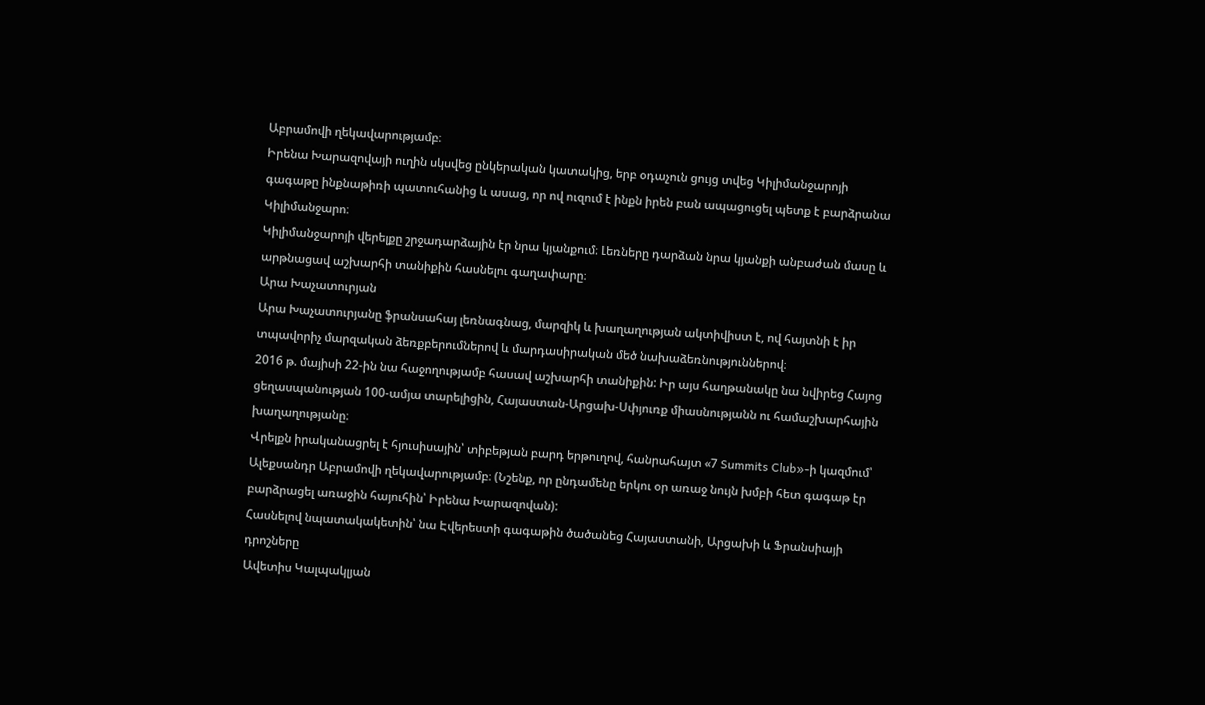Աբրամովի ղեկավարությամբ։
Իրենա Խարազովայի ուղին սկսվեց ընկերական կատակից, երբ օդաչուն ցույց տվեց Կիլիմանջարոյի գագաթը ինքնաթիռի պատուհանից և ասաց, որ ով ուզում է ինքն իրեն բան ապացուցել պետք է բարձրանա Կիլիմանջարո։
Կիլիմանջարոյի վերելքը շրջադարձային էր նրա կյանքում։ Լեռները դարձան նրա կյանքի անբաժան մասը և արթնացավ աշխարհի տանիքին հասնելու գաղափարը։
Արա Խաչատուրյան
Արա Խաչատուրյանը ֆրանսահայ լեռնագնաց, մարզիկ և խաղաղության ակտիվիստ է, ով հայտնի է իր տպավորիչ մարզական ձեռքբերումներով և մարդասիրական մեծ նախաձեռնություններով։
2016 թ. մայիսի 22-ին նա հաջողությամբ հասավ աշխարհի տանիքին: Իր այս հաղթանակը նա նվիրեց Հայոց ցեղասպանության 100-ամյա տարելիցին, Հայաստան-Արցախ-Սփյուռք միասնությանն ու համաշխարհային խաղաղությանը։
Վրելքն իրականացրել է հյուսիսային՝ տիբեթյան բարդ երթուղով, հանրահայտ «7 Summits Club»-ի կազմում՝ Ալեքսանդր Աբրամովի ղեկավարությամբ։ (Նշենք, որ ընդամենը երկու օր առաջ նույն խմբի հետ գագաթ էր բարձրացել առաջին հայուհին՝ Իրենա Խարազովան):
Հասնելով նպատակակետին՝ նա Էվերեստի գագաթին ծածանեց Հայաստանի, Արցախի և Ֆրանսիայի դրոշները
Ավետիս Կալպակլյան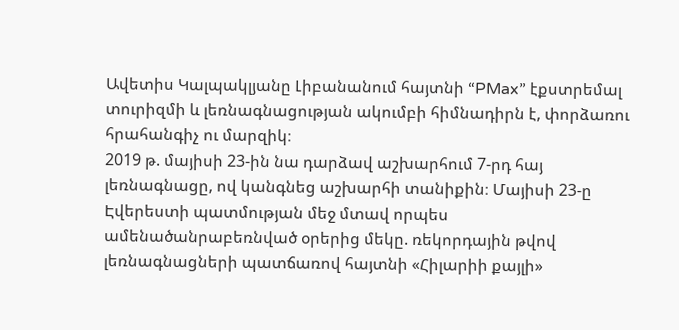Ավետիս Կալպակլյանը Լիբանանում հայտնի “PMax” էքստրեմալ տուրիզմի և լեռնագնացության ակումբի հիմնադիրն է, փորձառու հրահանգիչ ու մարզիկ։
2019 թ. մայիսի 23-ին նա դարձավ աշխարհում 7-րդ հայ լեռնագնացը, ով կանգնեց աշխարհի տանիքին։ Մայիսի 23-ը Էվերեստի պատմության մեջ մտավ որպես ամենածանրաբեռնված օրերից մեկը. ռեկորդային թվով լեռնագնացների պատճառով հայտնի «Հիլարիի քայլի»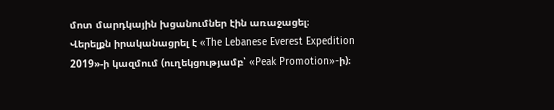մոտ մարդկային խցանումներ էին առաջացել։
Վերելքն իրականացրել է «The Lebanese Everest Expedition 2019»-ի կազմում (ուղեկցությամբ՝ «Peak Promotion»-ի)։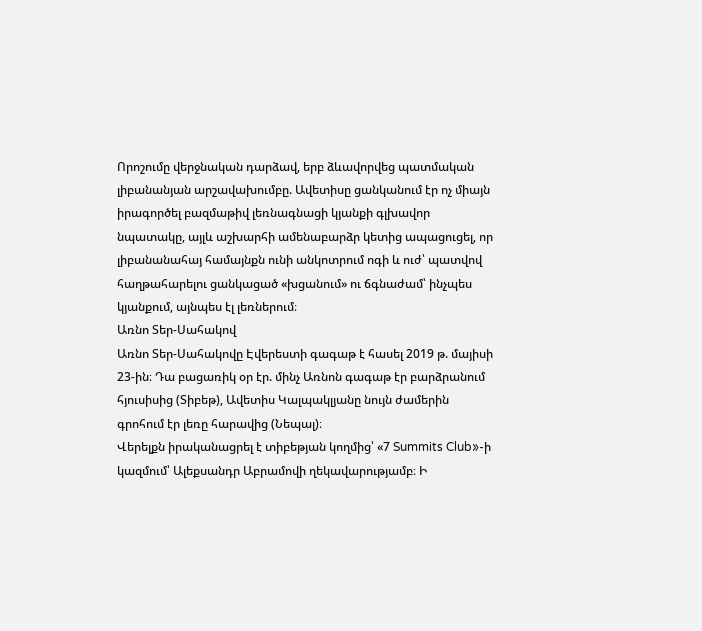Որոշումը վերջնական դարձավ, երբ ձևավորվեց պատմական լիբանանյան արշավախումբը. Ավետիսը ցանկանում էր ոչ միայն իրագործել բազմաթիվ լեռնագնացի կյանքի գլխավոր նպատակը, այլև աշխարհի ամենաբարձր կետից ապացուցել, որ լիբանանահայ համայնքն ունի անկոտրում ոգի և ուժ՝ պատվով հաղթահարելու ցանկացած «խցանում» ու ճգնաժամ՝ ինչպես կյանքում, այնպես էլ լեռներում։
Առնո Տեր-Սահակով
Առնո Տեր-Սահակովը Էվերեստի գագաթ է հասել 2019 թ. մայիսի 23-ին։ Դա բացառիկ օր էր. մինչ Առնոն գագաթ էր բարձրանում հյուսիսից (Տիբեթ), Ավետիս Կալպակլյանը նույն ժամերին գրոհում էր լեռը հարավից (Նեպալ)։
Վերելքն իրականացրել է տիբեթյան կողմից՝ «7 Summits Club»-ի կազմում՝ Ալեքսանդր Աբրամովի ղեկավարությամբ։ Ի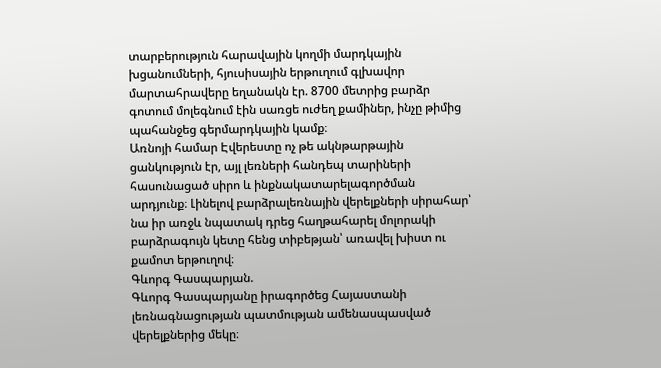տարբերություն հարավային կողմի մարդկային խցանումների, հյուսիսային երթուղում գլխավոր մարտահրավերը եղանակն էր. 8700 մետրից բարձր գոտում մոլեգնում էին սառցե ուժեղ քամիներ, ինչը թիմից պահանջեց գերմարդկային կամք։
Առնոյի համար Էվերեստը ոչ թե ակնթարթային ցանկություն էր, այլ լեռների հանդեպ տարիների հասունացած սիրո և ինքնակատարելագործման արդյունք։ Լինելով բարձրալեռնային վերելքների սիրահար՝ նա իր առջև նպատակ դրեց հաղթահարել մոլորակի բարձրագույն կետը հենց տիբեթյան՝ առավել խիստ ու քամոտ երթուղով։
Գևորգ Գասպարյան.
Գևորգ Գասպարյանը իրագործեց Հայաստանի լեռնագնացության պատմության ամենասպասված վերելքներից մեկը։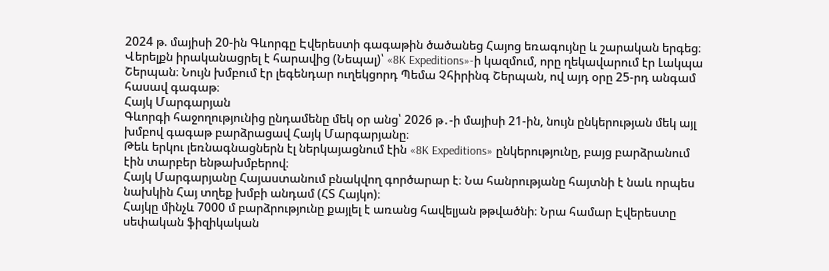2024 թ. մայիսի 20-ին Գևորգը Էվերեստի գագաթին ծածանեց Հայոց եռագույնը և շարական երգեց։
Վերելքն իրականացրել է հարավից (Նեպալ)՝ «8K Expeditions»-ի կազմում, որը ղեկավարում էր Լակպա Շերպան։ Նույն խմբում էր լեգենդար ուղեկցորդ Պեմա Չհիրինգ Շերպան, ով այդ օրը 25-րդ անգամ հասավ գագաթ։
Հայկ Մարգարյան
Գևորգի հաջողությունից ընդամենը մեկ օր անց՝ 2026 թ․-ի մայիսի 21-ին, նույն ընկերության մեկ այլ խմբով գագաթ բարձրացավ Հայկ Մարգարյանը։
Թեև երկու լեռնագնացներն էլ ներկայացնում էին «8K Expeditions» ընկերությունը, բայց բարձրանում էին տարբեր ենթախմբերով։
Հայկ Մարգարյանը Հայաստանում բնակվող գործարար է։ Նա հանրությանը հայտնի է նաև որպես նախկին Հայ տղեք խմբի անդամ (ՀՏ Հայկո)։
Հայկը մինչև 7000 մ բարձրությունը քայլել է առանց հավելյան թթվածնի։ Նրա համար Էվերեստը սեփական ֆիզիկական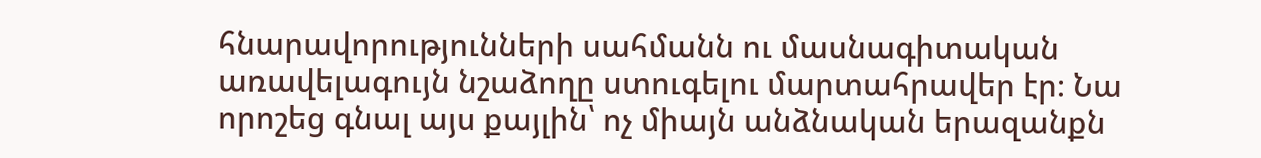հնարավորությունների սահմանն ու մասնագիտական առավելագույն նշաձողը ստուգելու մարտահրավեր էր։ Նա որոշեց գնալ այս քայլին՝ ոչ միայն անձնական երազանքն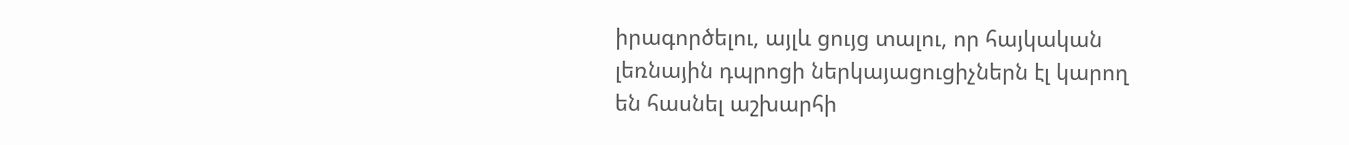իրագործելու, այլև ցույց տալու, որ հայկական լեռնային դպրոցի ներկայացուցիչներն էլ կարող են հասնել աշխարհի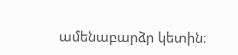ամենաբարձր կետին։